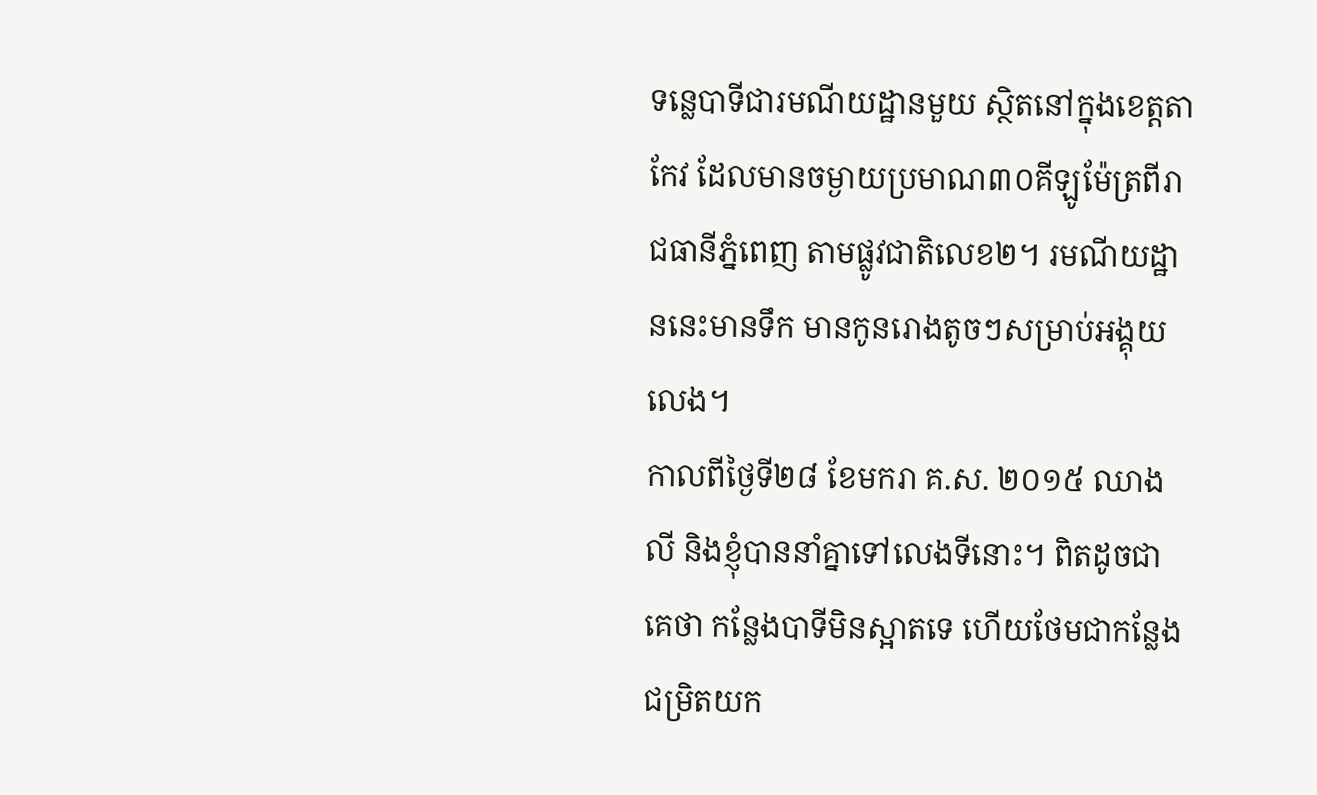ទន្លេបាទីជារមណីយដ្ឋានមួយ ស្ថិតនៅក្នុងខេត្តតាកែវ ដែលមានចម្ងាយប្រមាណ៣០គីឡូម៉ែត្រពីរាជធានីភ្នំពេញ តាមផ្លូវជាតិលេខ២។ រមណីយដ្ឋាននេះមានទឹក មានកូនរោងតូចៗសម្រាប់អង្គុយលេង។
កាលពីថ្ងៃទី២៨ ខែមករា គ.ស. ២០១៥ ឈាងលី និងខ្ញុំបាននាំគ្នាទៅលេងទីនោះ។ ពិតដូចជាគេថា កន្លែងបាទីមិនស្អាតទេ ហើយថែមជាកន្លែងជម្រិតយក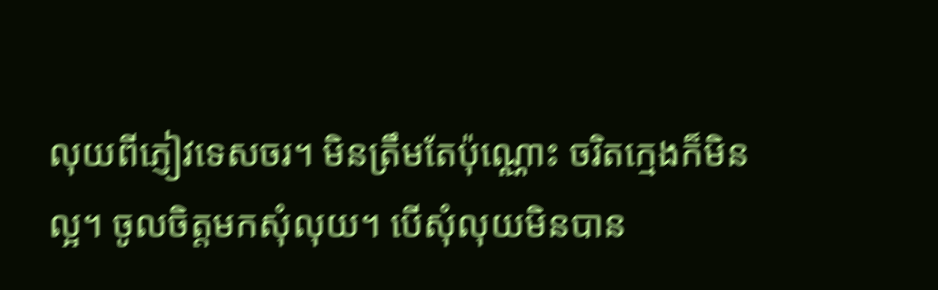លុយពីភ្ញៀវទេសចរ។ មិនត្រឹមតែប៉ុណ្ណោះ ចរិតក្មេងក៏មិនល្អ។ ចូលចិត្តមកសុំលុយ។ បើសុំលុយមិនបាន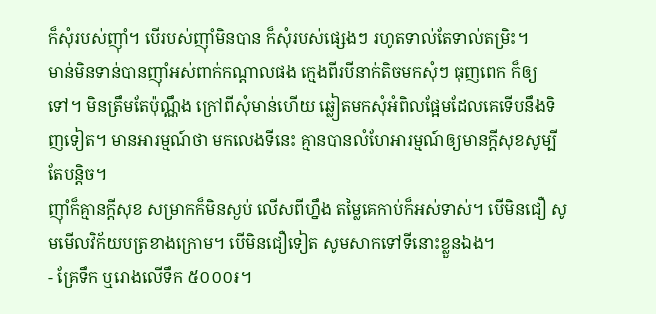ក៏សុំរបស់ញ៉ាំ។ បើរបស់ញ៉ាំមិនបាន ក៏សុំរបស់ផ្សេងៗ រហូតទាល់តែទាល់តម្រិះ។
មាន់មិនទាន់បានញ៉ាំអស់ពាក់កណ្តាលផង ក្មេងពីរបីនាក់តិចមកសុំៗ ធុញពេក ក៏ឲ្យទៅ។ មិនត្រឹមតែប៉ុណ្ណឹង ក្រៅពីសុំមាន់ហើយ ឆ្លៀតមកសុំអំពិលផ្អែមដែលគេទើបនឹងទិញទៀត។ មានអារម្មណ៍ថា មកលេងទីនេះ គ្មានបានលំហែអារម្មណ៍ឲ្យមានក្តីសុខសូម្បីតែបន្តិច។
ញ៉ាំក៏គ្មានក្តីសុខ សម្រាកក៏មិនស្ងប់ លើសពីហ្នឹង តម្លៃគេកាប់ក៏អស់ទាស់។ បើមិនជឿ សូមមើលវិក័យបត្រខាងក្រោម។ បើមិនជឿទៀត សូមសាកទៅទីនោះខ្លួនឯង។
- គ្រែទឹក ឬរោងលើទឹក ៥០០០៛។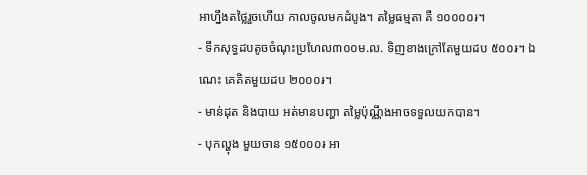អាហ្នឹងតថ្លៃរួចហើយ កាលចូលមកដំបូង។ តម្លៃធម្មតា គឺ ១០០០០៛។
- ទឹកសុទ្ធដបតូចចំណុះប្រហែល៣០០ម.ល. ទិញខាងក្រៅតែមួយដប ៥០០៛។ ឯណេះ គេគិតមួយដប ២០០០៛។
- មាន់ដុត និងបាយ អត់មានបញ្ហា តម្លៃប៉ុណ្ណឹងអាចទទួលយកបាន។
- បុកល្ហុង មួយចាន ១៥០០០៛ អា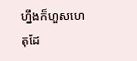ហ្នឹងក៏ហួសហេតុដែ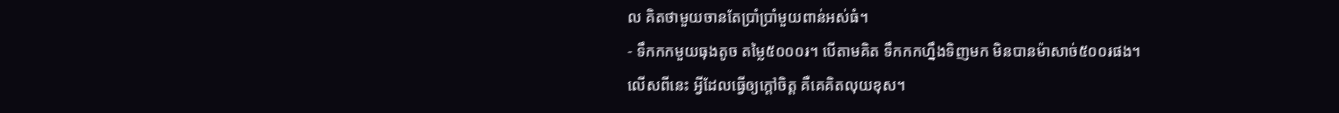ល គិតថាមួយចានតែប្រាំប្រាំមួយពាន់អស់ធំ។
- ទឹកកកមួយធុងតូច តម្លៃ៥០០០៛។ បើតាមគិត ទឹកកកហ្នឹងទិញមក មិនបានម៉ាសាច់៥០០៛ផង។
លើសពីនេះ អ្វីដែលធ្វើឲ្យក្តៅចិត្ត គឺគេគិតលុយខុស។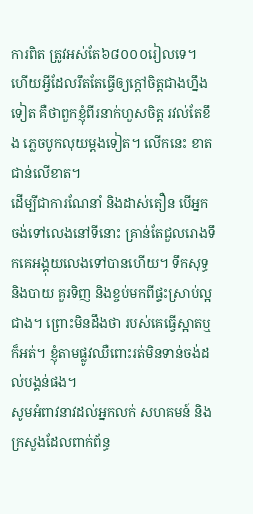ការពិត ត្រូវអស់តែ៦៨០០០រៀលទេ។ ហើយអ្វីដែលរឹតតែធ្វើឲ្យក្តៅចិត្តជាងហ្នឹងទៀត គឺថាពួកខ្ញុំពីរនាក់ហួសចិត្ត រវល់តែខឹង ភ្លេចបូកលុយម្តងទៀត។ លើកនេះ ខាតជាន់លើខាត។
ដើម្បីជាការណែនាំ និងដាស់តឿន បើអ្នកចង់ទៅលេងនៅទីនោះ គ្រាន់តែជួលរោងទឹកគេអង្គុយលេងទៅបានហើយ។ ទឹកសុទ្ធ និងបាយ គួរទិញ និងខ្ចប់មកពីផ្ទះស្រាប់ល្អជាង។ ព្រោះមិនដឹងថា របស់គេធ្វើស្អាតឬក៏អត់។ ខ្ញុំតាមផ្លូវឈឺពោះរត់មិនទាន់ចង់ដល់បង្គន់ផង។
សូមអំពាវនាវដល់អ្នកលក់ សហគមន៍ និងក្រសួងដែលពាក់ព័ន្ធ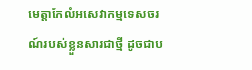មេត្តាកែលំអសេវាកម្មទេសចរណ៍របស់ខ្លួនសារជាថ្មី ដូចជាប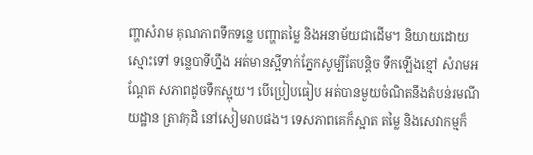ញ្ហាសំរាម គុណភាពទឹកទន្លេ បញ្ហាតម្លៃ និងអនាម័យជាដើម។ និយាយដោយស្មោះទៅ ទន្លេបាទីហ្នឹង អត់មានស្អីទាក់ភ្នែកសូម្បីតែបន្តិច ទឹកឡើងខ្មៅ សំរាមអណ្តែត សភាពដូចទឹកស្អុយ។ បើប្រៀបធៀប អត់បានមួយចំណិតនឹងតំបន់រមណីយដ្ឋាន ត្រាវកុដិ នៅសៀមរាបផង។ ទេសភាពគេក៏ស្អាត តម្លៃ និងសេវាកម្មក៏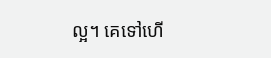ល្អ។ គេទៅហើ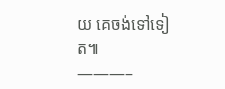យ គេចង់ទៅទៀត៕
———–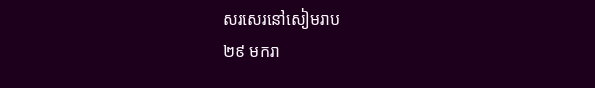សរសេរនៅសៀមរាប
២៩ មករា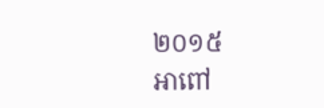២០១៥
អាពៅ